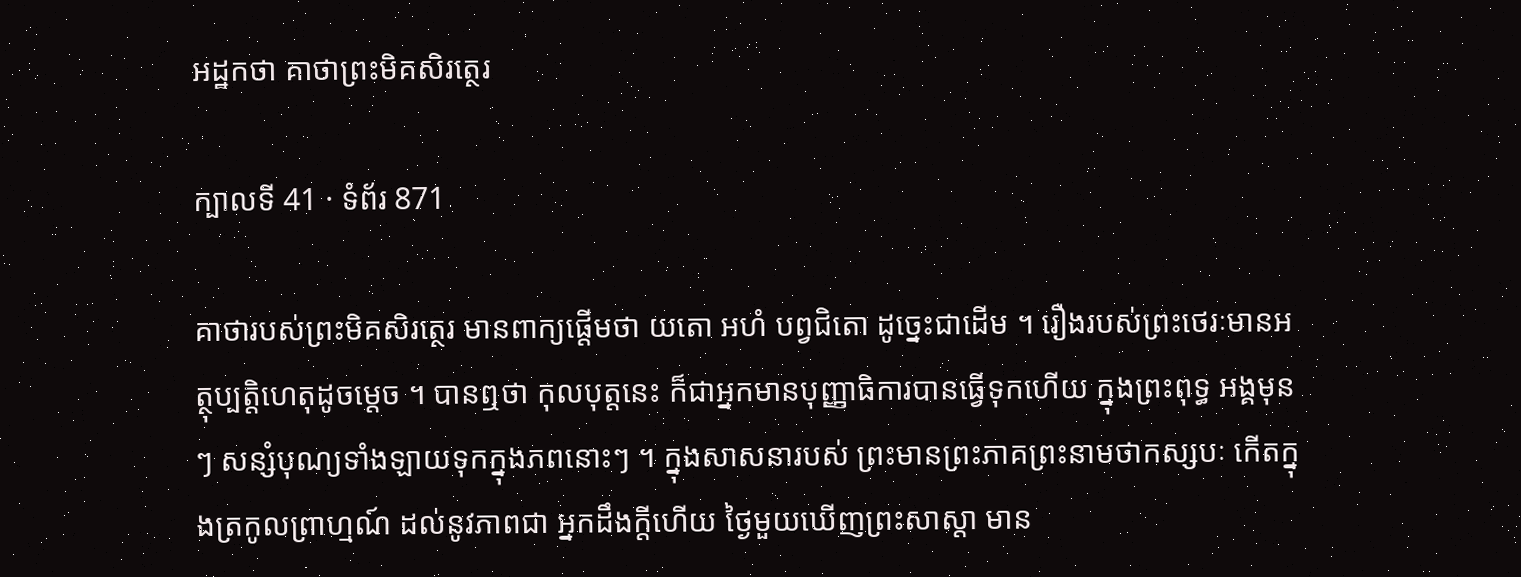អដ្ឋកថា គាថាព្រះមិគសិរត្ថេរ

ក្បាលទី 41 · ទំព័រ 871

គាថារបស់ព្រះមិគសិរត្ថេរ មានពាក្យផ្តើមថា យតោ អហំ បព្វជិតោ ដូច្នេះជាដើម ។ រឿងរបស់ព្រះថេរៈមានអត្ថុប្បត្តិហេតុដូចម្តេច ។ បានឮថា កុលបុត្តនេះ ក៏ជាអ្នកមានបុញ្ញាធិការបានធ្វើទុកហើយ ក្នុងព្រះពុទ្ធ អង្គមុនៗ សន្សំបុណ្យទាំងឡាយទុកក្នុងភពនោះៗ ។ ក្នុងសាសនារបស់ ព្រះមានព្រះភាគព្រះនាមថាកស្សបៈ កើតក្នុងត្រកូលព្រាហ្មណ៍ ដល់នូវភាពជា អ្នកដឹងក្តីហើយ ថ្ងៃមួយឃើញព្រះសាស្តា មាន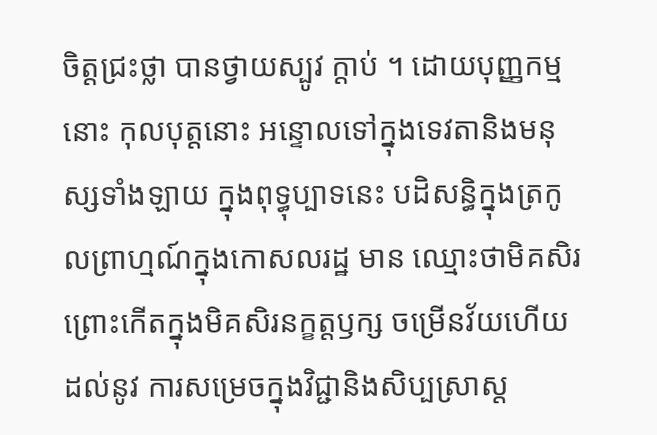ចិត្តជ្រះថ្លា បានថ្វាយស្បូវ ក្តាប់ ។ ដោយបុញ្ញកម្មនោះ កុលបុត្តនោះ អន្ទោលទៅក្នុងទេវតានិងមនុស្សទាំងឡាយ ក្នុងពុទ្ធុប្បាទនេះ បដិសន្ធិក្នុងត្រកូលព្រាហ្មណ៍ក្នុងកោសលរដ្ឋ មាន ឈ្មោះថាមិគសិរ ព្រោះកើតក្នុងមិគសិរនក្ខត្តឫក្ស ចម្រើនវ័យហើយ ដល់នូវ ការសម្រេចក្នុងវិជ្ជានិងសិប្បស្រាស្ត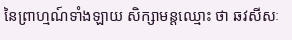នៃព្រាហ្មណ៍ទាំងឡាយ សិក្សាមន្តឈ្មោះ ថា ឆវសីសៈ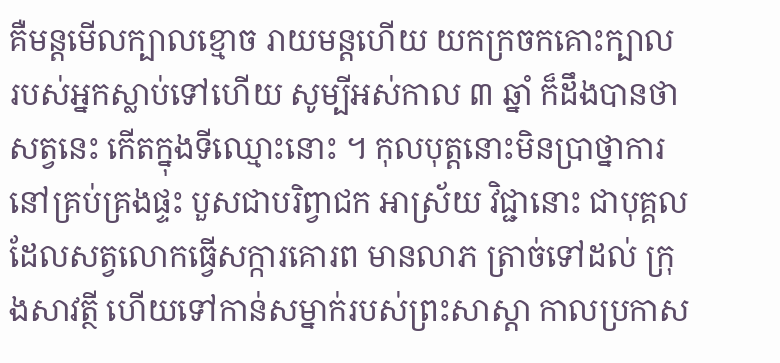គឺមន្តមើលក្បាលខ្មោច រាយមន្តហើយ យកក្រចកគោះក្បាល របស់អ្នកស្លាប់ទៅហើយ សូម្បីអស់កាល ៣ ឆ្នាំ ក៏ដឹងបានថា សត្វនេះ កើតក្នុងទីឈ្មោះនោះ ។ កុលបុត្តនោះមិនប្រាថ្នាការនៅគ្រប់គ្រងផ្ទះ បួសជាបរិព្វាជក អាស្រ័យ វិជ្ជានោះ ជាបុគ្គលដែលសត្វលោកធ្វើសក្ការគោរព មានលាភ ត្រាច់ទៅដល់ ក្រុងសាវត្ថី ហើយទៅកាន់សម្នាក់របស់ព្រះសាស្តា កាលប្រកាស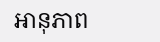អានុភាព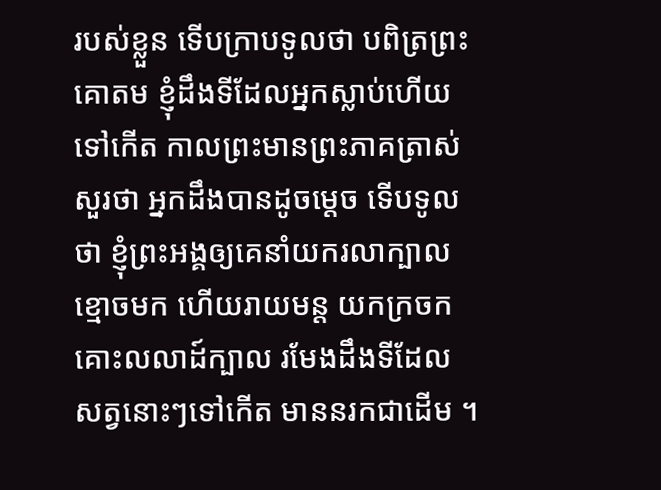របស់ខ្លួន ទើបក្រាបទូលថា បពិត្រព្រះគោតម ខ្ញុំដឹងទីដែលអ្នកស្លាប់ហើយ ទៅកើត កាលព្រះមានព្រះភាគត្រាស់សួរថា អ្នកដឹងបានដូចម្តេច ទើបទូល ថា ខ្ញុំព្រះអង្គឲ្យគេនាំយករលាក្បាលខ្មោចមក ហើយរាយមន្ត យកក្រចក គោះលលាដ៍ក្បាល រមែងដឹងទីដែលសត្វនោះៗទៅកើត មាននរកជាដើម ។